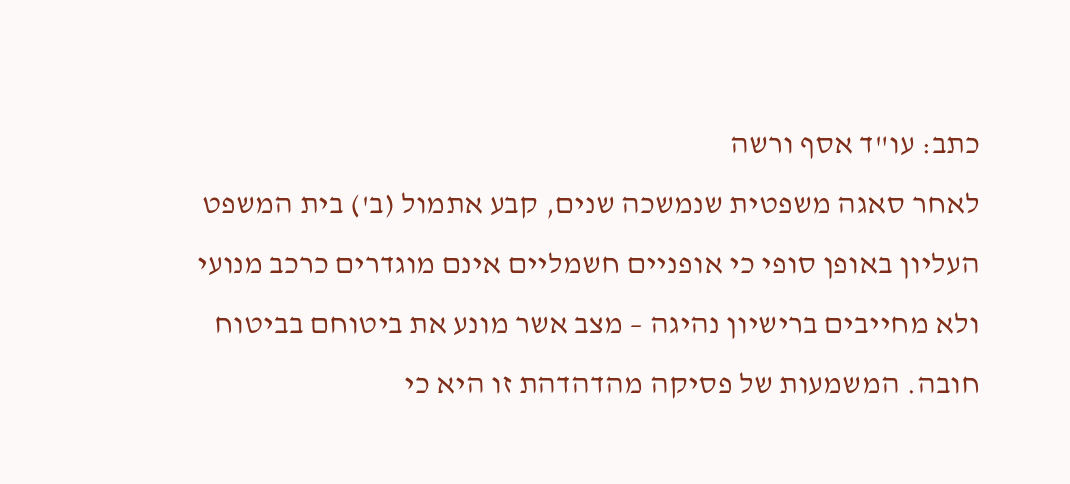כתב: עו"ד אסף ורשה
לאחר סאגה משפטית שנמשכה שנים, קבע אתמול (ב') בית המשפט העליון באופן סופי כי אופניים חשמליים אינם מוגדרים כרכב מנועי ולא מחייבים ברישיון נהיגה – מצב אשר מונע את ביטוחם בביטוח חובה. המשמעות של פסיקה מהדהדהת זו היא כי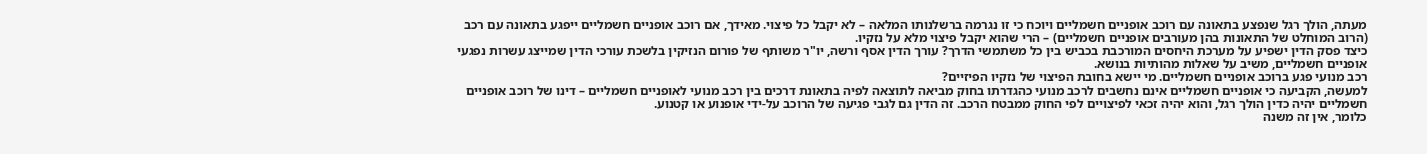מעתה, הולך רגל שנפצע בתאונה עם רוכב אופניים חשמליים ויוכח כי זו נגרמה ברשלנותו המלאה – לא יקבל כל פיצוי. מאידך, אם רוכב אופניים חשמליים ייפגע בתאונה עם רכב (הרוב המוחלט של התאונות בהן מעורבים אופניים חשמליים) – הרי שהוא יקבל פיצוי מלא על נזקיו.
כיצד פסק הדין ישפיע על מערכת היחסים המורכבת בכביש בין כל משתמשי הדרך? עורך הדין אסף ורשה, יו"ר משותף של פורום הנזיקין בלשכת עורכי הדין שמייצג עשרות נפגעי אופניים חשמליים, משיב על שאלות מהותיות בנושא.
רכב מנועי פגע ברוכב אופניים חשמליים. מי יישא בחובת הפיצוי של נזקיו הפיזיים?
למעשה, הקביעה כי אופניים חשמליים אינם נחשבים לרכב מנועי כהגדרתו בחוק מביאה לתוצאה לפיה בתאונת דרכים בין רכב מנועי לאופניים חשמליים – דינו של רוכב אופניים חשמליים יהיה כדין הולך רגל, והוא יהיה זכאי לפיצויים לפי החוק ממבטח הרכב. זה הדין גם לגבי פגיעה של הרוכב על-ידי אופנוע או קטנוע.
כלומר, אין זה משנה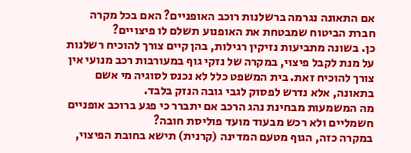אם התאונה נגרמה ברשלנות רוכב האופניים? האם בכל מקרה חברת הביטוח שמבטחת את האופנוע תשלם לו פיצויים?
כן. בשונה מתביעות נזיקין רגילות, בהן קיים צורך להוכיח רשלנות על מנת לקבל פיצוי, במקרה של נזקי גוף במעורבות רכב מנועי אין צורך להוכיח זאת. בית המשפט כלל לא נכנס לסוגיה מי אשם בתאונה, אלא נדרש לפסוק לגבי גובה הנזק בלבד.
מה המשמעות מבחינת נהג הרכב אם יתברר כי פגע ברוכב אופניים חשמליים ולא רכש מבעוד מועד פוליסת חובה?
במקרה כזה, הגוף מטעם המדינה (קרנית) תישא בחובת הפיצוי,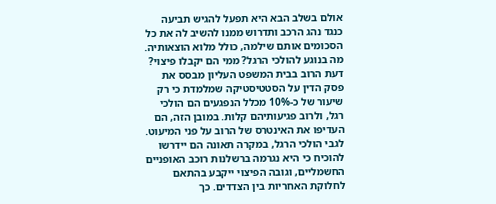אולם בשלב הבא היא תפעל להגיש תביעה כנגד נהג הרכב ותדרוש ממנו להשיב לה את כל הסכומים אותם שילמה, כולל מלוא הוצאותיה.
מה בנוגע להולכי הרגל? ממי הם יקבלו פיצוי?
דעת הרוב בבית המשפט העליון מבסס את פסק הדין על הסטטיסטיקה שמלמדת כי רק שיעור של כ-10% מכלל הנפגעים הם הולכי רגל, ולרוב פגיעותיהם קלות. במובן הזה, הם העדיפו את האינטרס של הרוב על פני המיעוט. לגבי הולכי הרגל, במקרה תאונה הם יידרשו להוכיח כי היא נגרמה ברשלנות רוכב האופניים החשמליים, וגובה הפיצוי ייקבע בהתאם לחלוקת האחריות בין הצדדים. כך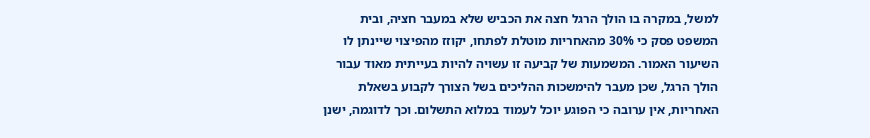למשל, במקרה בו הולך הרגל חצה את הכביש שלא במעבר חציה, ובית המשפט פסק כי 30% מהאחריות מוטלת לפתחו, יקוזז מהפיצוי שיינתן לו השיעור האמור. המשמעות של קביעה זו עשויה להיות בעייתית מאוד עבור הולך הרגל, שכן מעבר להימשכות ההליכים בשל הצורך לקבוע בשאלת האחריות, אין ערובה כי הפוגע יוכל לעמוד במלוא התשלום. וכך לדוגמה, ישנן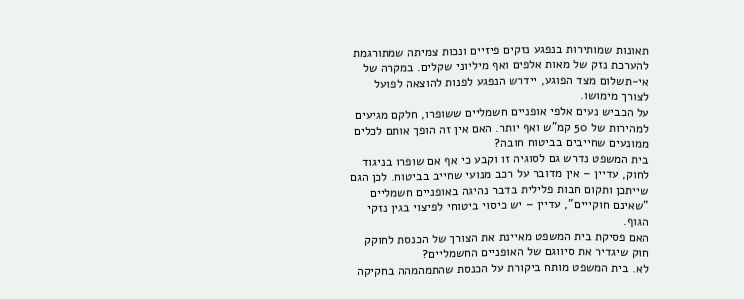תאונות שמותירות בנפגע נזקים פיזיים ונכות צמיתה שמתורגמת להערכת נזק של מאות אלפים ואף מיליוני שקלים. במקרה של אי-תשלום מצד הפוגע, יידרש הנפגע לפנות להוצאה לפועל לצורך מימושו.
על הכביש נעים אלפי אופניים חשמליים ששופרו, חלקם מגיעים למהירות של 50 קמ"ש ואף יותר. האם אין זה הופך אותם לכלים ממונעים שחייבים בביטוח חובה?
בית המשפט נדרש גם לסוגיה זו וקבע כי אף אם שופרו בניגוד לחוק, עדיין – אין מדובר על רכב מנועי שחייב בביטוח. לכן הגם שייתכן ותקום חבות פלילית בדבר נהיגה באופניים חשמליים "שאינם חוקייים", עדיין – יש כיסוי ביטוחי לפיצוי בגין נזקי הגוף.
האם פסיקת בית המשפט מאיינת את הצורך של הכנסת לחוקק חוק שיגדיר את סיווגם של האופניים החשמליים?
לא. בית המשפט מותח ביקורת על הכנסת שהתמהמהה בחקיקה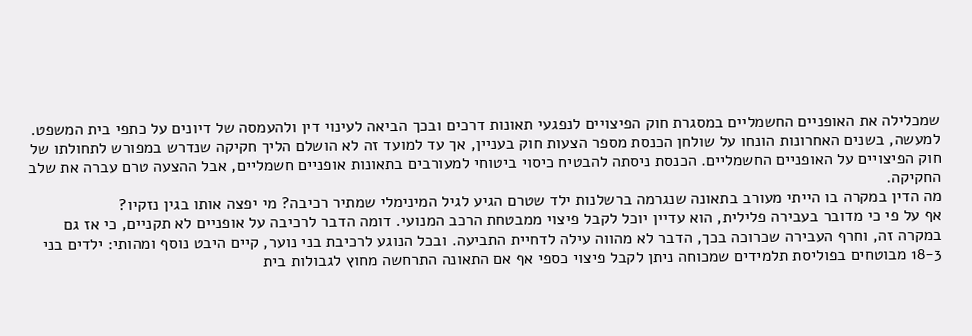שמכלילה את האופניים החשמליים במסגרת חוק הפיצויים לנפגעי תאונות דרכים ובכך הביאה לעינוי דין ולהעמסה של דיונים על כתפי בית המשפט. למעשה, בשנים האחרונות הונחו על שולחן הכנסת מספר הצעות חוק בעניין, אך עד למועד זה לא הושלם הליך חקיקה שנדרש במפורש לתחולתו של חוק הפיצויים על האופניים החשמליים. הכנסת ניסתה להבטיח כיסוי ביטוחי למעורבים בתאונות אופניים חשמליים, אבל ההצעה טרם עברה את שלב החקיקה.
מה הדין במקרה בו הייתי מעורב בתאונה שנגרמה ברשלנות ילד שטרם הגיע לגיל המינימלי שמתיר רכיבה? מי יפצה אותו בגין נזקיו?
אף על פי כי מדובר בעבירה פלילית, הוא עדיין יוכל לקבל פיצוי ממבטחת הרכב המנועי. דומה הדבר לרכיבה על אופניים לא תקניים, כי אז גם במקרה זה, וחרף העבירה שכרוכה בכך, הדבר לא מהווה עילה לדחיית התביעה. ובכל הנוגע לרכיבת בני נוער, קיים היבט נוסף ומהותי: ילדים בני 18-3 מבוטחים בפוליסת תלמידים שמכוחה ניתן לקבל פיצוי כספי אף אם התאונה התרחשה מחוץ לגבולות בית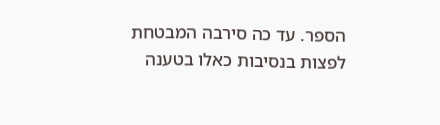הספר. עד כה סירבה המבטחת לפצות בנסיבות כאלו בטענה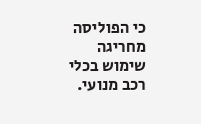כי הפוליסה מחריגה שימוש בכלי רכב מנועי.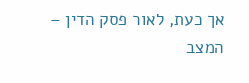אך כעת, לאור פסק הדין – המצב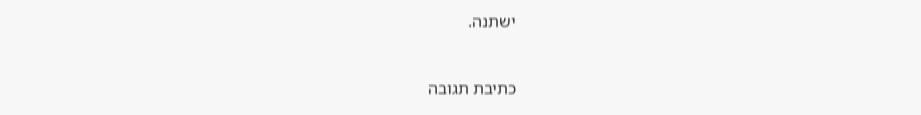ישתנה.


כתיבת תגובה